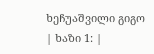ხეჩუაშვილი გიგო
| ხაზი 1: |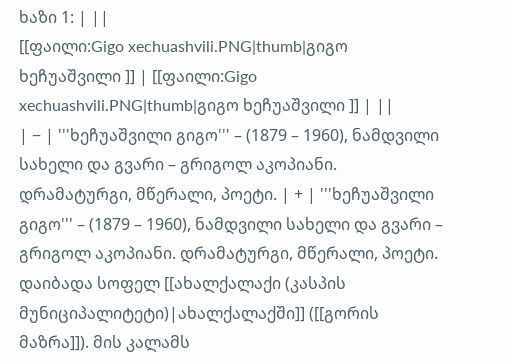ხაზი 1: | ||
[[ფაილი:Gigo xechuashvili.PNG|thumb|გიგო ხეჩუაშვილი ]] | [[ფაილი:Gigo xechuashvili.PNG|thumb|გიგო ხეჩუაშვილი ]] | ||
| − | '''ხეჩუაშვილი გიგო''' – (1879 – 1960), ნამდვილი სახელი და გვარი – გრიგოლ აკოპიანი. დრამატურგი, მწერალი, პოეტი. | + | '''ხეჩუაშვილი გიგო''' – (1879 – 1960), ნამდვილი სახელი და გვარი – გრიგოლ აკოპიანი. დრამატურგი, მწერალი, პოეტი. დაიბადა სოფელ [[ახალქალაქი (კასპის მუნიციპალიტეტი)|ახალქალაქში]] ([[გორის მაზრა]]). მის კალამს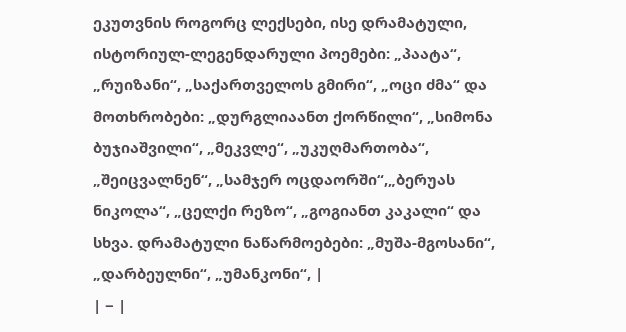ეკუთვნის როგორც ლექსები, ისე დრამატული, ისტორიულ-ლეგენდარული პოემები: „პაატა“, „რუიზანი“, „საქართველოს გმირი“, „ოცი ძმა“ და მოთხრობები: „დურგლიაანთ ქორწილი“, „სიმონა ბუჯიაშვილი“, „მეკვლე“, „უკუღმართობა“, „შეიცვალნენ“, „სამჯერ ოცდაორში“,„ბერუას ნიკოლა“, „ცელქი რეზო“, „გოგიანთ კაკალი“ და სხვა. დრამატული ნაწარმოებები: „მუშა-მგოსანი“, „დარბეულნი“, „უმანკონი“, |
| − |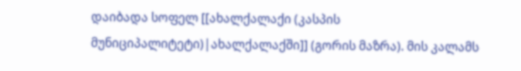დაიბადა სოფელ [[ახალქალაქი (კასპის მუნიციპალიტეტი)|ახალქალაქში]] (გორის მაზრა). მის კალამს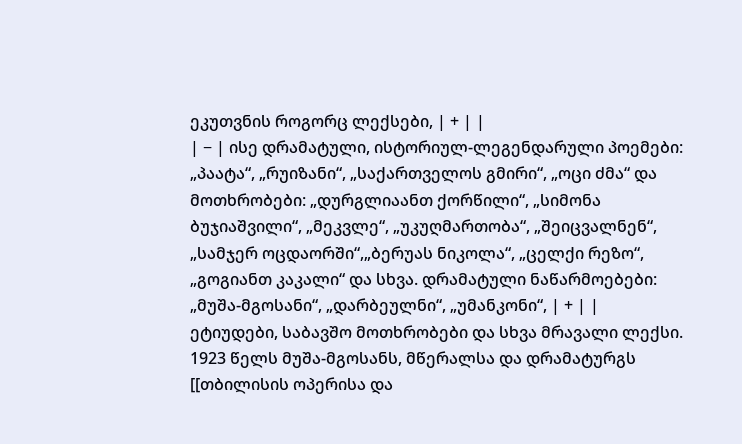ეკუთვნის როგორც ლექსები, | + | |
| − | ისე დრამატული, ისტორიულ-ლეგენდარული პოემები: „პაატა“, „რუიზანი“, „საქართველოს გმირი“, „ოცი ძმა“ და მოთხრობები: „დურგლიაანთ ქორწილი“, „სიმონა ბუჯიაშვილი“, „მეკვლე“, „უკუღმართობა“, „შეიცვალნენ“, „სამჯერ ოცდაორში“,„ბერუას ნიკოლა“, „ცელქი რეზო“, „გოგიანთ კაკალი“ და სხვა. დრამატული ნაწარმოებები: „მუშა-მგოსანი“, „დარბეულნი“, „უმანკონი“, | + | |
ეტიუდები, საბავშო მოთხრობები და სხვა მრავალი ლექსი. 1923 წელს მუშა-მგოსანს, მწერალსა და დრამატურგს [[თბილისის ოპერისა და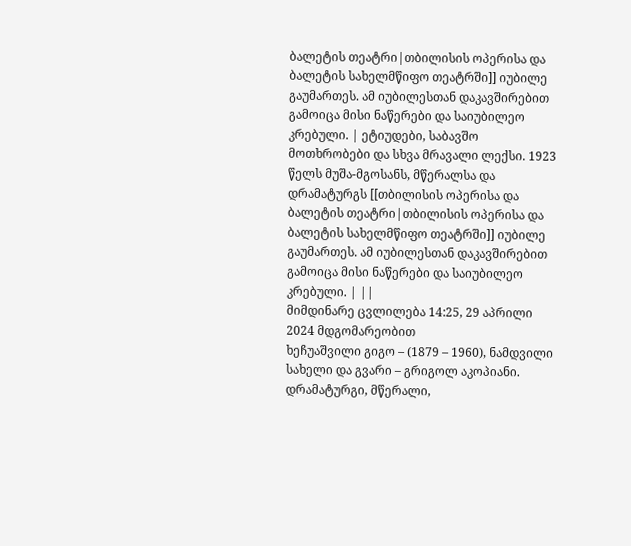ბალეტის თეატრი|თბილისის ოპერისა და ბალეტის სახელმწიფო თეატრში]] იუბილე გაუმართეს. ამ იუბილესთან დაკავშირებით გამოიცა მისი ნაწერები და საიუბილეო კრებული. | ეტიუდები, საბავშო მოთხრობები და სხვა მრავალი ლექსი. 1923 წელს მუშა-მგოსანს, მწერალსა და დრამატურგს [[თბილისის ოპერისა და ბალეტის თეატრი|თბილისის ოპერისა და ბალეტის სახელმწიფო თეატრში]] იუბილე გაუმართეს. ამ იუბილესთან დაკავშირებით გამოიცა მისი ნაწერები და საიუბილეო კრებული. | ||
მიმდინარე ცვლილება 14:25, 29 აპრილი 2024 მდგომარეობით
ხეჩუაშვილი გიგო – (1879 – 1960), ნამდვილი სახელი და გვარი – გრიგოლ აკოპიანი. დრამატურგი, მწერალი,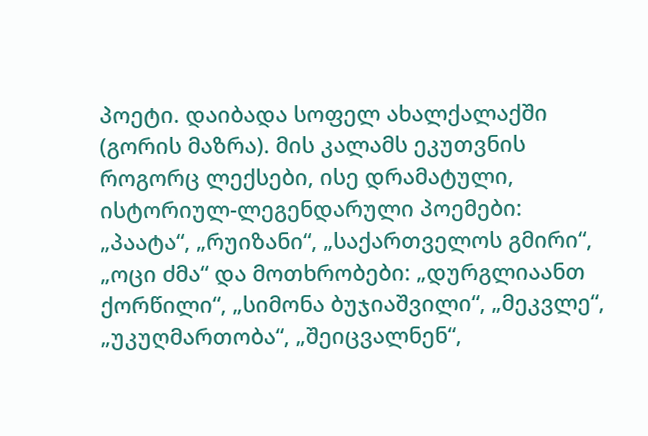პოეტი. დაიბადა სოფელ ახალქალაქში (გორის მაზრა). მის კალამს ეკუთვნის როგორც ლექსები, ისე დრამატული, ისტორიულ-ლეგენდარული პოემები: „პაატა“, „რუიზანი“, „საქართველოს გმირი“, „ოცი ძმა“ და მოთხრობები: „დურგლიაანთ ქორწილი“, „სიმონა ბუჯიაშვილი“, „მეკვლე“, „უკუღმართობა“, „შეიცვალნენ“,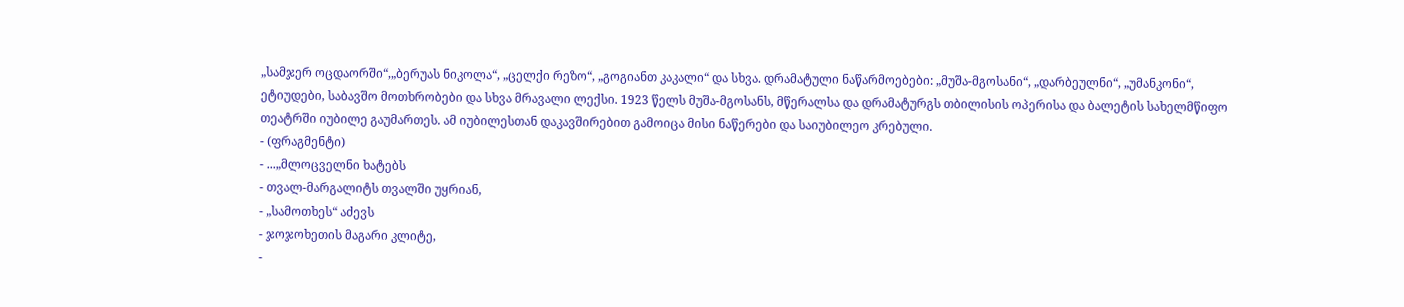„სამჯერ ოცდაორში“,„ბერუას ნიკოლა“, „ცელქი რეზო“, „გოგიანთ კაკალი“ და სხვა. დრამატული ნაწარმოებები: „მუშა-მგოსანი“, „დარბეულნი“, „უმანკონი“, ეტიუდები, საბავშო მოთხრობები და სხვა მრავალი ლექსი. 1923 წელს მუშა-მგოსანს, მწერალსა და დრამატურგს თბილისის ოპერისა და ბალეტის სახელმწიფო თეატრში იუბილე გაუმართეს. ამ იუბილესთან დაკავშირებით გამოიცა მისი ნაწერები და საიუბილეო კრებული.
- (ფრაგმენტი)
- ...„მლოცველნი ხატებს
- თვალ-მარგალიტს თვალში უყრიან,
- „სამოთხეს“ აძევს
- ჯოჯოხეთის მაგარი კლიტე,
-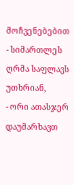მოჩვენებებით
- სიმართლეს ღრმა საფლავს უთხრიან,
- ორი ათასჯერ დაუმარხავთ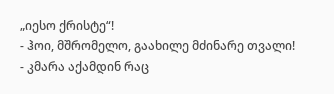„იესო ქრისტე“!
- ჰოი, მშრომელო, გაახილე მძინარე თვალი!
- კმარა აქამდინ რაც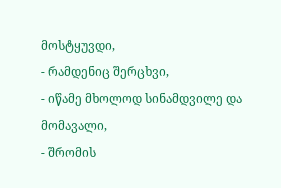მოსტყუვდი,
- რამდენიც შერცხვი,
- იწამე მხოლოდ სინამდვილე და მომავალი,
- შრომის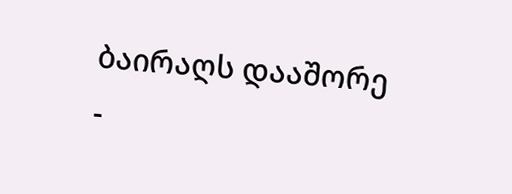ბაირაღს დააშორე
-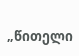„წითელი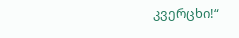კვერცხი!“